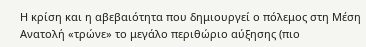Η κρίση και η αβεβαιότητα που δημιουργεί ο πόλεμος στη Μέση Ανατολή «τρώνε» το μεγάλο περιθώριο αύξησης (πιο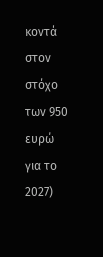κοντά στον στόχο των 950 ευρώ για το 2027)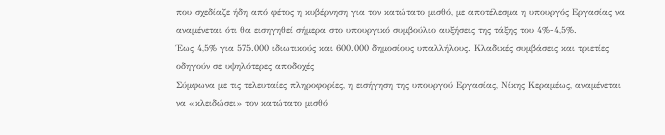που σχεδίαζε ήδη από φέτος η κυβέρνηση για τον κατώτατο μισθό, με αποτέλεσμα η υπουργός Εργασίας να αναμένεται ότι θα εισηγηθεί σήμερα στο υπουργικό συμβούλιο αυξήσεις της τάξης του 4%-4,5%.
Έως 4,5% για 575.000 ιδιωτικούς και 600.000 δημοσίους υπαλλήλους. Κλαδικές συμβάσεις και τριετίες οδηγούν σε υψηλότερες αποδοχές
Σύμφωνα με τις τελευταίες πληροφορίες, η εισήγηση της υπουργού Εργασίας, Νίκης Κεραμέως, αναμένεται να «κλειδώσει» τον κατώτατο μισθό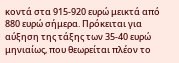κοντά στα 915-920 ευρώ μεικτά από 880 ευρώ σήμερα. Πρόκειται για αύξηση της τάξης των 35-40 ευρώ μηνιαίως, που θεωρείται πλέον το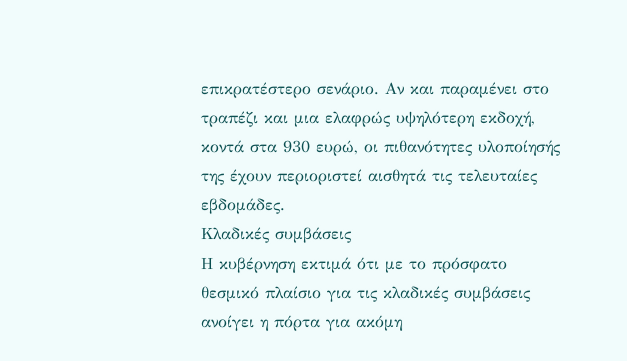επικρατέστερο σενάριο. Αν και παραμένει στο τραπέζι και μια ελαφρώς υψηλότερη εκδοχή, κοντά στα 930 ευρώ, οι πιθανότητες υλοποίησής της έχουν περιοριστεί αισθητά τις τελευταίες εβδομάδες.
Κλαδικές συμβάσεις
Η κυβέρνηση εκτιμά ότι με το πρόσφατο θεσμικό πλαίσιο για τις κλαδικές συμβάσεις ανοίγει η πόρτα για ακόμη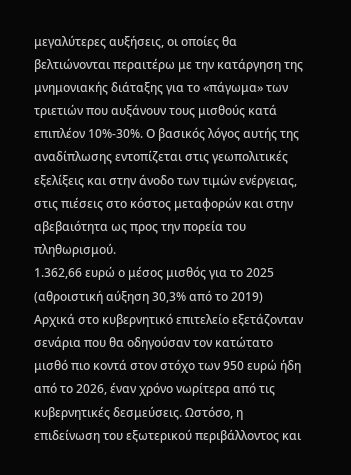μεγαλύτερες αυξήσεις, οι οποίες θα βελτιώνονται περαιτέρω με την κατάργηση της μνημονιακής διάταξης για το «πάγωμα» των τριετιών που αυξάνουν τους μισθούς κατά επιπλέον 10%-30%. Ο βασικός λόγος αυτής της αναδίπλωσης εντοπίζεται στις γεωπολιτικές εξελίξεις και στην άνοδο των τιμών ενέργειας, στις πιέσεις στο κόστος μεταφορών και στην αβεβαιότητα ως προς την πορεία του πληθωρισμού.
1.362,66 ευρώ ο μέσος μισθός για το 2025 (αθροιστική αύξηση 30,3% από το 2019)
Αρχικά στο κυβερνητικό επιτελείο εξετάζονταν σενάρια που θα οδηγούσαν τον κατώτατο μισθό πιο κοντά στον στόχο των 950 ευρώ ήδη από το 2026, έναν χρόνο νωρίτερα από τις κυβερνητικές δεσμεύσεις. Ωστόσο, η επιδείνωση του εξωτερικού περιβάλλοντος και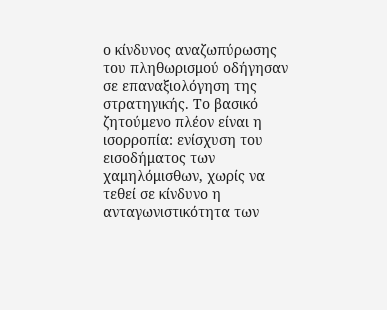ο κίνδυνος αναζωπύρωσης του πληθωρισμού οδήγησαν σε επαναξιολόγηση της στρατηγικής. Το βασικό ζητούμενο πλέον είναι η ισορροπία: ενίσχυση του εισοδήματος των χαμηλόμισθων, χωρίς να τεθεί σε κίνδυνο η ανταγωνιστικότητα των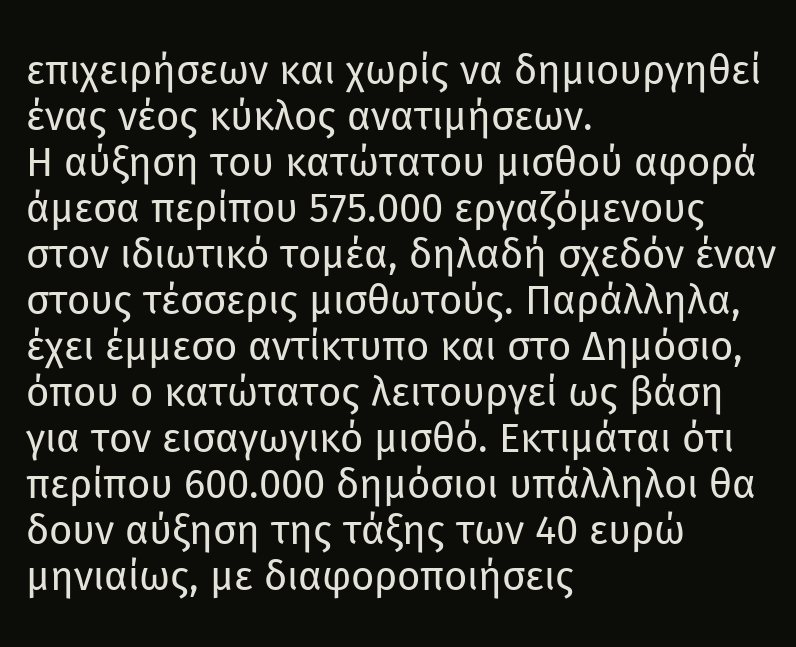επιχειρήσεων και χωρίς να δημιουργηθεί ένας νέος κύκλος ανατιμήσεων.
Η αύξηση του κατώτατου μισθού αφορά άμεσα περίπου 575.000 εργαζόμενους στον ιδιωτικό τομέα, δηλαδή σχεδόν έναν στους τέσσερις μισθωτούς. Παράλληλα, έχει έμμεσο αντίκτυπο και στο Δημόσιο, όπου ο κατώτατος λειτουργεί ως βάση για τον εισαγωγικό μισθό. Εκτιμάται ότι περίπου 600.000 δημόσιοι υπάλληλοι θα δουν αύξηση της τάξης των 40 ευρώ μηνιαίως, με διαφοροποιήσεις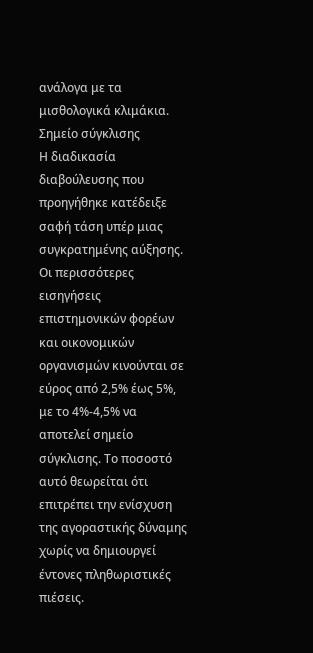ανάλογα με τα μισθολογικά κλιμάκια.
Σημείο σύγκλισης
Η διαδικασία διαβούλευσης που προηγήθηκε κατέδειξε σαφή τάση υπέρ μιας συγκρατημένης αύξησης. Οι περισσότερες εισηγήσεις επιστημονικών φορέων και οικονομικών οργανισμών κινούνται σε εύρος από 2,5% έως 5%, με το 4%-4,5% να αποτελεί σημείο σύγκλισης. Το ποσοστό αυτό θεωρείται ότι επιτρέπει την ενίσχυση της αγοραστικής δύναμης χωρίς να δημιουργεί έντονες πληθωριστικές πιέσεις.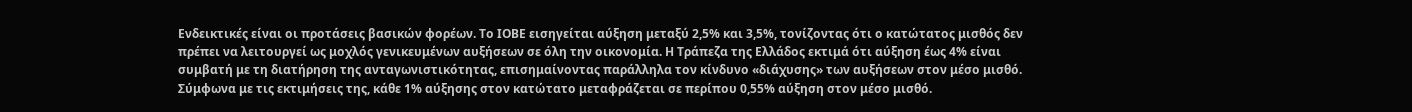Ενδεικτικές είναι οι προτάσεις βασικών φορέων. Το ΙΟΒΕ εισηγείται αύξηση μεταξύ 2,5% και 3,5%, τονίζοντας ότι ο κατώτατος μισθός δεν πρέπει να λειτουργεί ως μοχλός γενικευμένων αυξήσεων σε όλη την οικονομία. Η Τράπεζα της Ελλάδος εκτιμά ότι αύξηση έως 4% είναι συμβατή με τη διατήρηση της ανταγωνιστικότητας, επισημαίνοντας παράλληλα τον κίνδυνο «διάχυσης» των αυξήσεων στον μέσο μισθό. Σύμφωνα με τις εκτιμήσεις της, κάθε 1% αύξησης στον κατώτατο μεταφράζεται σε περίπου 0,55% αύξηση στον μέσο μισθό.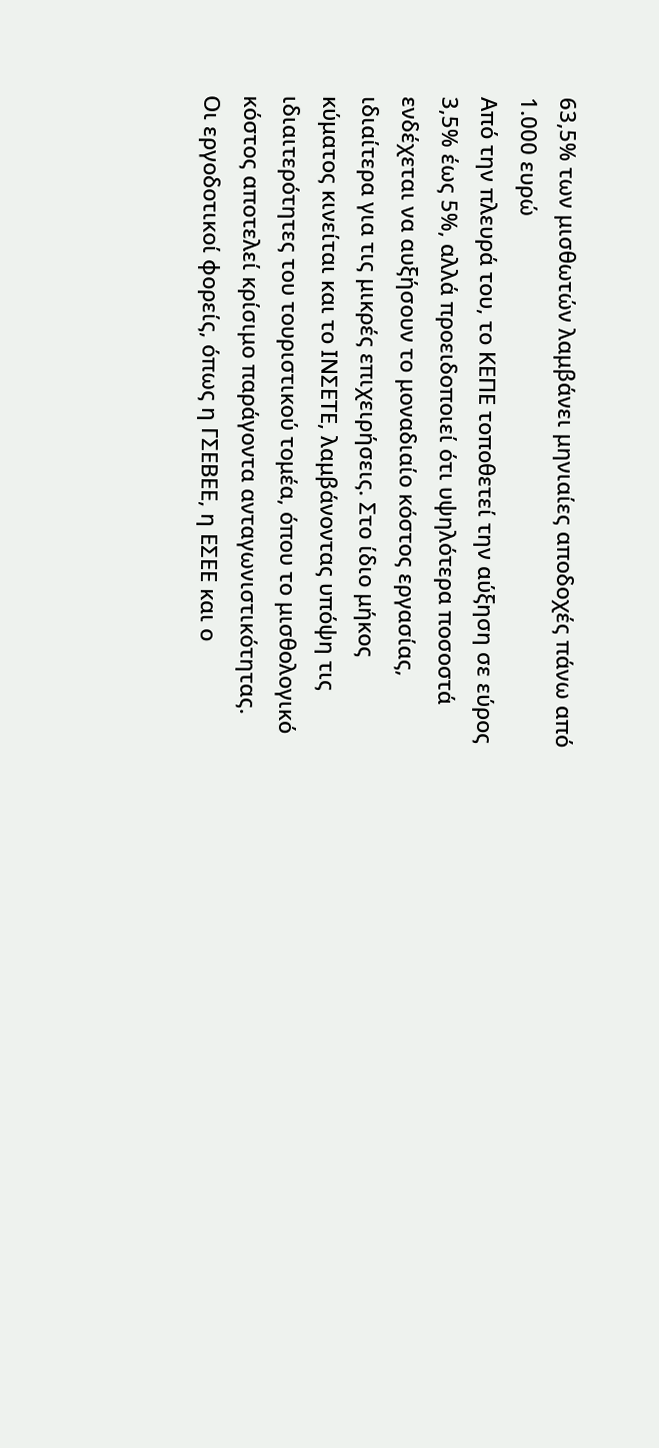63,5% των μισθωτών λαμβάνει μηνιαίες αποδοχές πάνω από 1.000 ευρώ
Από την πλευρά του, το ΚΕΠΕ τοποθετεί την αύξηση σε εύρος 3,5% έως 5%, αλλά προειδοποιεί ότι υψηλότερα ποσοστά ενδέχεται να αυξήσουν το μοναδιαίο κόστος εργασίας, ιδιαίτερα για τις μικρές επιχειρήσεις. Στο ίδιο μήκος κύματος κινείται και το ΙΝΣΕΤΕ, λαμβάνοντας υπόψη τις ιδιαιτερότητες του τουριστικού τομέα, όπου το μισθολογικό κόστος αποτελεί κρίσιμο παράγοντα ανταγωνιστικότητας.
Οι εργοδοτικοί φορείς, όπως η ΓΣΕΒΕΕ, η ΕΣΕΕ και ο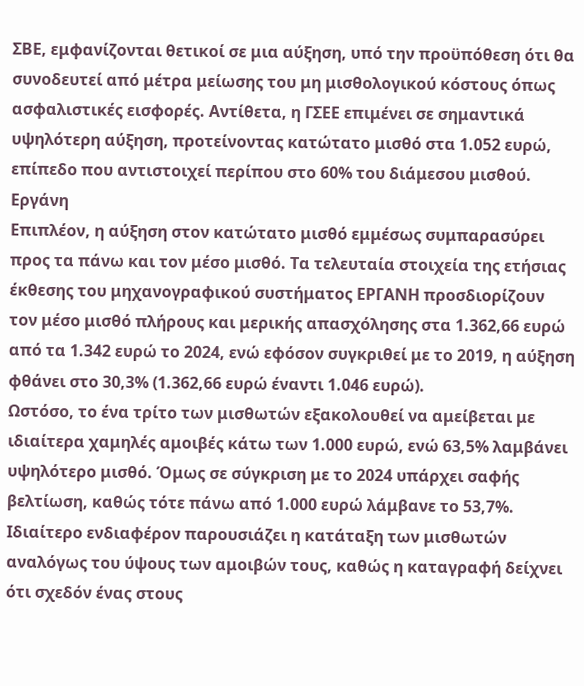ΣΒΕ, εμφανίζονται θετικοί σε μια αύξηση, υπό την προϋπόθεση ότι θα συνοδευτεί από μέτρα μείωσης του μη μισθολογικού κόστους όπως ασφαλιστικές εισφορές. Αντίθετα, η ΓΣΕΕ επιμένει σε σημαντικά υψηλότερη αύξηση, προτείνοντας κατώτατο μισθό στα 1.052 ευρώ, επίπεδο που αντιστοιχεί περίπου στο 60% του διάμεσου μισθού.
Εργάνη
Επιπλέον, η αύξηση στον κατώτατο μισθό εμμέσως συμπαρασύρει προς τα πάνω και τον μέσο μισθό. Τα τελευταία στοιχεία της ετήσιας έκθεσης του μηχανογραφικού συστήματος ΕΡΓΑΝΗ προσδιορίζουν τον μέσο μισθό πλήρους και μερικής απασχόλησης στα 1.362,66 ευρώ από τα 1.342 ευρώ το 2024, ενώ εφόσον συγκριθεί με το 2019, η αύξηση φθάνει στο 30,3% (1.362,66 ευρώ έναντι 1.046 ευρώ).
Ωστόσο, το ένα τρίτο των μισθωτών εξακολουθεί να αμείβεται με ιδιαίτερα χαμηλές αμοιβές κάτω των 1.000 ευρώ, ενώ 63,5% λαμβάνει υψηλότερο μισθό. Όμως σε σύγκριση με το 2024 υπάρχει σαφής βελτίωση, καθώς τότε πάνω από 1.000 ευρώ λάμβανε το 53,7%. Ιδιαίτερο ενδιαφέρον παρουσιάζει η κατάταξη των μισθωτών αναλόγως του ύψους των αμοιβών τους, καθώς η καταγραφή δείχνει ότι σχεδόν ένας στους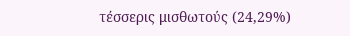τέσσερις μισθωτούς (24,29%)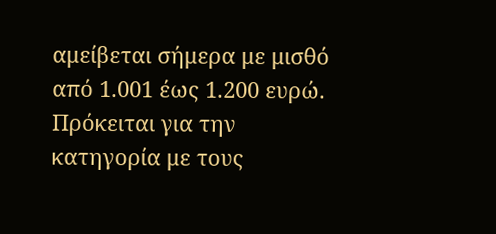αμείβεται σήμερα με μισθό από 1.001 έως 1.200 ευρώ. Πρόκειται για την κατηγορία με τους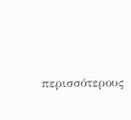περισσότερους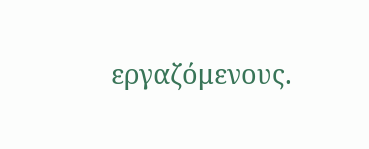εργαζόμενους.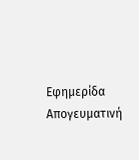Εφημερίδα Απογευματινή